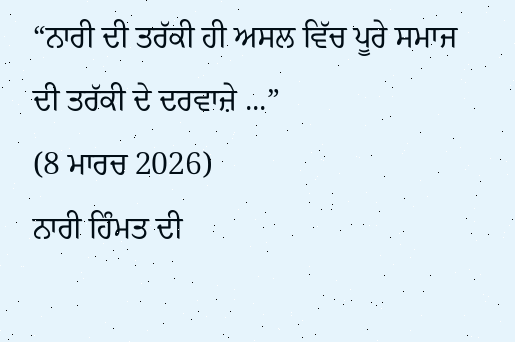“ਨਾਰੀ ਦੀ ਤਰੱਕੀ ਹੀ ਅਸਲ ਵਿੱਚ ਪੂਰੇ ਸਮਾਜ ਦੀ ਤਰੱਕੀ ਦੇ ਦਰਵਾਜ਼ੇ ...”
(8 ਮਾਰਚ 2026)
ਨਾਰੀ ਹਿੰਮਤ ਦੀ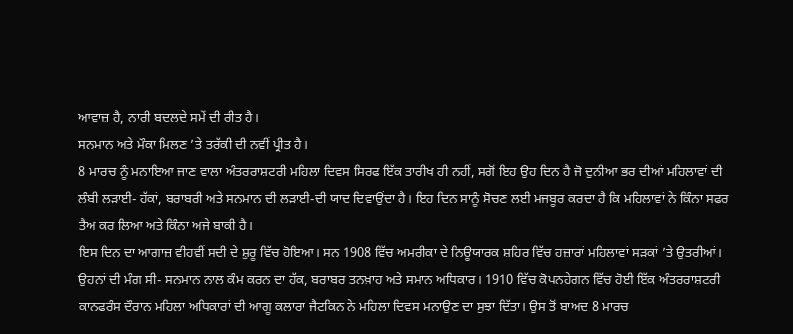ਆਵਾਜ਼ ਹੈ, ਨਾਰੀ ਬਦਲਦੇ ਸਮੇਂ ਦੀ ਰੀਤ ਹੈ।
ਸਨਮਾਨ ਅਤੇ ਮੌਕਾ ਮਿਲਣ ’ਤੇ ਤਰੱਕੀ ਦੀ ਨਵੀਂ ਪ੍ਰੀਤ ਹੈ।
8 ਮਾਰਚ ਨੂੰ ਮਨਾਇਆ ਜਾਣ ਵਾਲਾ ਅੰਤਰਰਾਸ਼ਟਰੀ ਮਹਿਲਾ ਦਿਵਸ ਸਿਰਫ ਇੱਕ ਤਾਰੀਖ ਹੀ ਨਹੀਂ, ਸਗੋਂ ਇਹ ਉਹ ਦਿਨ ਹੈ ਜੋ ਦੁਨੀਆ ਭਰ ਦੀਆਂ ਮਹਿਲਾਵਾਂ ਦੀ ਲੰਬੀ ਲੜਾਈ- ਹੱਕਾਂ, ਬਰਾਬਰੀ ਅਤੇ ਸਨਮਾਨ ਦੀ ਲੜਾਈ-ਦੀ ਯਾਦ ਦਿਵਾਉਂਦਾ ਹੈ। ਇਹ ਦਿਨ ਸਾਨੂੰ ਸੋਚਣ ਲਈ ਮਜਬੂਰ ਕਰਦਾ ਹੈ ਕਿ ਮਹਿਲਾਵਾਂ ਨੇ ਕਿੰਨਾ ਸਫਰ ਤੈਅ ਕਰ ਲਿਆ ਅਤੇ ਕਿੰਨਾ ਅਜੇ ਬਾਕੀ ਹੈ।
ਇਸ ਦਿਨ ਦਾ ਆਗਾਜ਼ ਵੀਹਵੀਂ ਸਦੀ ਦੇ ਸ਼ੁਰੂ ਵਿੱਚ ਹੋਇਆ। ਸਨ 1908 ਵਿੱਚ ਅਮਰੀਕਾ ਦੇ ਨਿਊਯਾਰਕ ਸ਼ਹਿਰ ਵਿੱਚ ਹਜ਼ਾਰਾਂ ਮਹਿਲਾਵਾਂ ਸੜਕਾਂ ’ਤੇ ਉਤਰੀਆਂ। ਉਹਨਾਂ ਦੀ ਮੰਗ ਸੀ- ਸਨਮਾਨ ਨਾਲ ਕੰਮ ਕਰਨ ਦਾ ਹੱਕ, ਬਰਾਬਰ ਤਨਖ਼ਾਹ ਅਤੇ ਸਮਾਨ ਅਧਿਕਾਰ। 1910 ਵਿੱਚ ਕੋਪਨਹੇਗਨ ਵਿੱਚ ਹੋਈ ਇੱਕ ਅੰਤਰਰਾਸ਼ਟਰੀ ਕਾਨਫਰੰਸ ਦੌਰਾਨ ਮਹਿਲਾ ਅਧਿਕਾਰਾਂ ਦੀ ਆਗੂ ਕਲਾਰਾ ਜੈਟਕਿਨ ਨੇ ਮਹਿਲਾ ਦਿਵਸ ਮਨਾਉਣ ਦਾ ਸੁਝਾ ਦਿੱਤਾ। ਉਸ ਤੋਂ ਬਾਅਦ 8 ਮਾਰਚ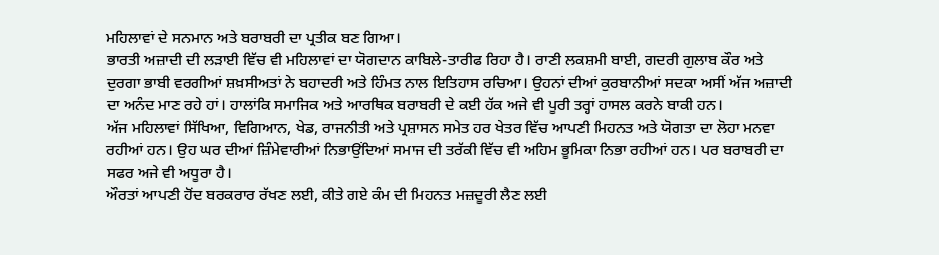ਮਹਿਲਾਵਾਂ ਦੇ ਸਨਮਾਨ ਅਤੇ ਬਰਾਬਰੀ ਦਾ ਪ੍ਰਤੀਕ ਬਣ ਗਿਆ।
ਭਾਰਤੀ ਅਜ਼ਾਦੀ ਦੀ ਲੜਾਈ ਵਿੱਚ ਵੀ ਮਹਿਲਾਵਾਂ ਦਾ ਯੋਗਦਾਨ ਕਾਬਿਲੇ-ਤਾਰੀਫ ਰਿਹਾ ਹੈ। ਰਾਣੀ ਲਕਸ਼ਮੀ ਬਾਈ, ਗਦਰੀ ਗੁਲਾਬ ਕੌਰ ਅਤੇ ਦੁਰਗਾ ਭਾਬੀ ਵਰਗੀਆਂ ਸ਼ਖ਼ਸੀਅਤਾਂ ਨੇ ਬਹਾਦਰੀ ਅਤੇ ਹਿੰਮਤ ਨਾਲ ਇਤਿਹਾਸ ਰਚਿਆ। ਉਹਨਾਂ ਦੀਆਂ ਕੁਰਬਾਨੀਆਂ ਸਦਕਾ ਅਸੀਂ ਅੱਜ ਅਜ਼ਾਦੀ ਦਾ ਅਨੰਦ ਮਾਣ ਰਹੇ ਹਾਂ। ਹਾਲਾਂਕਿ ਸਮਾਜਿਕ ਅਤੇ ਆਰਥਿਕ ਬਰਾਬਰੀ ਦੇ ਕਈ ਹੱਕ ਅਜੇ ਵੀ ਪੂਰੀ ਤਰ੍ਹਾਂ ਹਾਸਲ ਕਰਨੇ ਬਾਕੀ ਹਨ।
ਅੱਜ ਮਹਿਲਾਵਾਂ ਸਿੱਖਿਆ, ਵਿਗਿਆਨ, ਖੇਡ, ਰਾਜਨੀਤੀ ਅਤੇ ਪ੍ਰਸ਼ਾਸਨ ਸਮੇਤ ਹਰ ਖੇਤਰ ਵਿੱਚ ਆਪਣੀ ਮਿਹਨਤ ਅਤੇ ਯੋਗਤਾ ਦਾ ਲੋਹਾ ਮਨਵਾ ਰਹੀਆਂ ਹਨ। ਉਹ ਘਰ ਦੀਆਂ ਜ਼ਿੰਮੇਵਾਰੀਆਂ ਨਿਭਾਉਂਦਿਆਂ ਸਮਾਜ ਦੀ ਤਰੱਕੀ ਵਿੱਚ ਵੀ ਅਹਿਮ ਭੂਮਿਕਾ ਨਿਭਾ ਰਹੀਆਂ ਹਨ। ਪਰ ਬਰਾਬਰੀ ਦਾ ਸਫਰ ਅਜੇ ਵੀ ਅਧੂਰਾ ਹੈ।
ਔਰਤਾਂ ਆਪਣੀ ਹੋਂਦ ਬਰਕਰਾਰ ਰੱਖਣ ਲਈ, ਕੀਤੇ ਗਏ ਕੰਮ ਦੀ ਮਿਹਨਤ ਮਜ਼ਦੂਰੀ ਲੈਣ ਲਈ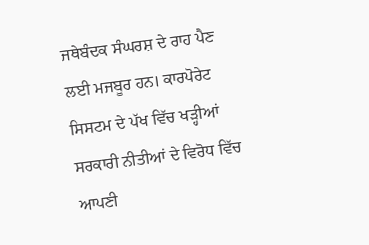ਜਥੇਬੰਦਕ ਸੰਘਰਸ਼ ਦੇ ਰਾਹ ਪੈਣ ਲਈ ਮਜਬੂਰ ਹਨ। ਕਾਰਪੋਰੇਟ ਸਿਸਟਮ ਦੇ ਪੱਖ ਵਿੱਚ ਖੜ੍ਹੀਆਂ ਸਰਕਾਰੀ ਨੀਤੀਆਂ ਦੇ ਵਿਰੋਧ ਵਿੱਚ ਆਪਣੀ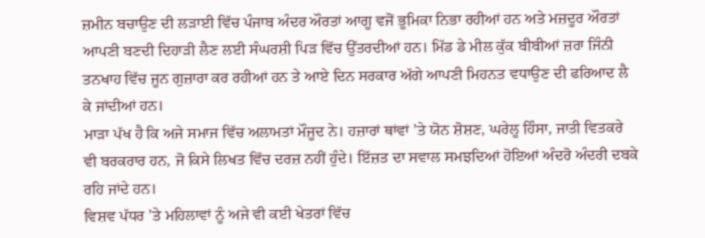ਜ਼ਮੀਨ ਬਚਾਉਣ ਦੀ ਲੜਾਈ ਵਿੱਚ ਪੰਜਾਬ ਅੰਦਰ ਔਰਤਾਂ ਆਗੂ ਵਜੋਂ ਭੂਮਿਕਾ ਨਿਭਾ ਰਹੀਆਂ ਹਨ ਅਤੇ ਮਜ਼ਦੂਰ ਔਰਤਾਂ ਆਪਣੀ ਬਣਦੀ ਦਿਹਾੜੀ ਲੈਣ ਲਈ ਸੰਘਰਸ਼ੀ ਪਿੜ ਵਿੱਚ ਉੱਤਰਦੀਆਂ ਹਨ। ਮਿੱਡ ਡੇ ਮੀਲ ਕੁੱਕ ਬੀਬੀਆਂ ਜ਼ਰਾ ਜਿੰਨੀ ਤਨਖਾਹ ਵਿੱਚ ਜੂਨ ਗੁਜ਼ਾਰਾ ਕਰ ਰਹੀਆਂ ਹਨ ਤੇ ਆਏ ਦਿਨ ਸਰਕਾਰ ਅੱਗੇ ਆਪਣੀ ਮਿਹਨਤ ਵਧਾਉਣ ਦੀ ਫਰਿਆਦ ਲੈ ਕੇ ਜਾਂਦੀਆਂ ਹਨ।
ਮਾੜਾ ਪੱਖ ਹੈ ਕਿ ਅਜੇ ਸਮਾਜ ਵਿੱਚ ਅਲਾਮਤਾਂ ਮੌਜੂਦ ਨੇ। ਹਜ਼ਾਰਾਂ ਥਾਂਵਾਂ ’ਤੇ ਯੋਨ ਸ਼ੋਸ਼ਣ, ਘਰੇਲੂ ਹਿੰਸਾ, ਜਾਤੀ ਵਿਤਕਰੇ ਵੀ ਬਰਕਰਾਰ ਹਨ, ਜੋ ਕਿਸੇ ਲਿਖਤ ਵਿੱਚ ਦਰਜ਼ ਨਹੀਂ ਹੁੰਦੇ। ਇੱਜ਼ਤ ਦਾ ਸਵਾਲ ਸਮਝਦਿਆਂ ਹੋਇਆਂ ਅੰਦਰੋ ਅੰਦਰੀ ਦਬਕੇ ਰਹਿ ਜਾਂਦੇ ਹਨ।
ਵਿਸ਼ਵ ਪੱਧਰ ’ਤੇ ਮਹਿਲਾਵਾਂ ਨੂੰ ਅਜੇ ਵੀ ਕਈ ਖੇਤਰਾਂ ਵਿੱਚ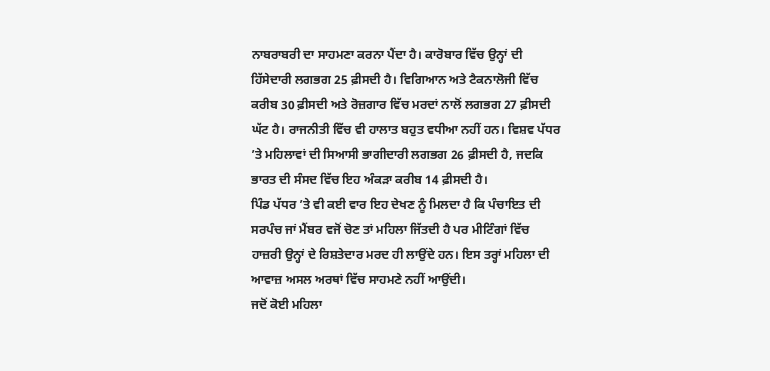ਨਾਬਰਾਬਰੀ ਦਾ ਸਾਹਮਣਾ ਕਰਨਾ ਪੈਂਦਾ ਹੈ। ਕਾਰੋਬਾਰ ਵਿੱਚ ਉਨ੍ਹਾਂ ਦੀ ਹਿੱਸੇਦਾਰੀ ਲਗਭਗ 25 ਫ਼ੀਸਦੀ ਹੈ। ਵਿਗਿਆਨ ਅਤੇ ਟੈਕਨਾਲੋਜੀ ਵਿੱਚ ਕਰੀਬ 30 ਫ਼ੀਸਦੀ ਅਤੇ ਰੋਜ਼ਗਾਰ ਵਿੱਚ ਮਰਦਾਂ ਨਾਲੋਂ ਲਗਭਗ 27 ਫ਼ੀਸਦੀ ਘੱਟ ਹੈ। ਰਾਜਨੀਤੀ ਵਿੱਚ ਵੀ ਹਾਲਾਤ ਬਹੁਤ ਵਧੀਆ ਨਹੀਂ ਹਨ। ਵਿਸ਼ਵ ਪੱਧਰ ’ਤੇ ਮਹਿਲਾਵਾਂ ਦੀ ਸਿਆਸੀ ਭਾਗੀਦਾਰੀ ਲਗਭਗ 26 ਫ਼ੀਸਦੀ ਹੈ, ਜਦਕਿ ਭਾਰਤ ਦੀ ਸੰਸਦ ਵਿੱਚ ਇਹ ਅੰਕੜਾ ਕਰੀਬ 14 ਫ਼ੀਸਦੀ ਹੈ।
ਪਿੰਡ ਪੱਧਰ ’ਤੇ ਵੀ ਕਈ ਵਾਰ ਇਹ ਦੇਖਣ ਨੂੰ ਮਿਲਦਾ ਹੈ ਕਿ ਪੰਚਾਇਤ ਦੀ ਸਰਪੰਚ ਜਾਂ ਮੈਂਬਰ ਵਜੋਂ ਚੋਣ ਤਾਂ ਮਹਿਲਾ ਜਿੱਤਦੀ ਹੈ ਪਰ ਮੀਟਿੰਗਾਂ ਵਿੱਚ ਹਾਜ਼ਰੀ ਉਨ੍ਹਾਂ ਦੇ ਰਿਸ਼ਤੇਦਾਰ ਮਰਦ ਹੀ ਲਾਉਂਦੇ ਹਨ। ਇਸ ਤਰ੍ਹਾਂ ਮਹਿਲਾ ਦੀ ਆਵਾਜ਼ ਅਸਲ ਅਰਥਾਂ ਵਿੱਚ ਸਾਹਮਣੇ ਨਹੀਂ ਆਉਂਦੀ।
ਜਦੋਂ ਕੋਈ ਮਹਿਲਾ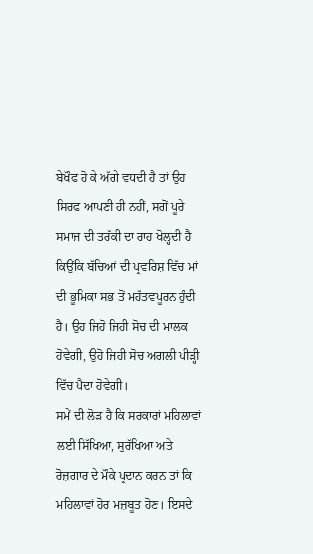ਬੇਖੌਫ ਹੋ ਕੇ ਅੱਗੇ ਵਧਦੀ ਹੈ ਤਾਂ ਉਹ ਸਿਰਫ ਆਪਣੀ ਹੀ ਨਹੀਂ, ਸਗੋਂ ਪੂਰੇ ਸਮਾਜ ਦੀ ਤਰੱਕੀ ਦਾ ਰਾਹ ਖੋਲ੍ਹਦੀ ਹੈ ਕਿਉਂਕਿ ਬੱਚਿਆਂ ਦੀ ਪ੍ਰਵਰਿਸ਼ ਵਿੱਚ ਮਾਂ ਦੀ ਭੂਮਿਕਾ ਸਭ ਤੋਂ ਮਹੱਤਵਪੂਰਨ ਹੁੰਦੀ ਹੈ। ਉਹ ਜਿਹੋ ਜਿਹੀ ਸੋਚ ਦੀ ਮਾਲਕ ਹੋਵੇਗੀ, ਉਹੋ ਜਿਹੀ ਸੋਚ ਅਗਲੀ ਪੀੜ੍ਹੀ ਵਿੱਚ ਪੈਦਾ ਹੋਵੇਗੀ।
ਸਮੇਂ ਦੀ ਲੋੜ ਹੈ ਕਿ ਸਰਕਾਰਾਂ ਮਹਿਲਾਵਾਂ ਲਈ ਸਿੱਖਿਆ, ਸੁਰੱਖਿਆ ਅਤੇ ਰੋਜ਼ਗਾਰ ਦੇ ਮੌਕੇ ਪ੍ਰਦਾਨ ਕਰਨ ਤਾਂ ਕਿ ਮਹਿਲਾਵਾਂ ਹੋਰ ਮਜ਼ਬੂਤ ਹੋਣ। ਇਸਦੇ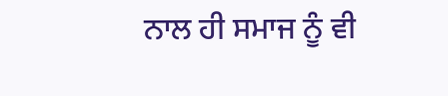ਨਾਲ ਹੀ ਸਮਾਜ ਨੂੰ ਵੀ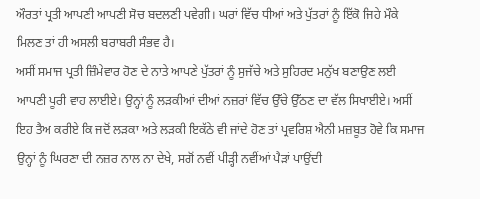ਔਰਤਾਂ ਪ੍ਰਤੀ ਆਪਣੀ ਆਪਣੀ ਸੋਚ ਬਦਲਣੀ ਪਵੇਗੀ। ਘਰਾਂ ਵਿੱਚ ਧੀਆਂ ਅਤੇ ਪੁੱਤਰਾਂ ਨੂੰ ਇੱਕੋ ਜਿਹੇ ਮੌਕੇ ਮਿਲਣ ਤਾਂ ਹੀ ਅਸਲੀ ਬਰਾਬਰੀ ਸੰਭਵ ਹੈ।
ਅਸੀਂ ਸਮਾਜ ਪ੍ਰਤੀ ਜ਼ਿੰਮੇਵਾਰ ਹੋਣ ਦੇ ਨਾਤੇ ਆਪਣੇ ਪੁੱਤਰਾਂ ਨੂੰ ਸੁਜੱਚੇ ਅਤੇ ਸੁਹਿਰਦ ਮਨੁੱਖ ਬਣਾਉਣ ਲਈ ਆਪਣੀ ਪੂਰੀ ਵਾਹ ਲਾਈਏ। ਉਨ੍ਹਾਂ ਨੂੰ ਲੜਕੀਆਂ ਦੀਆਂ ਨਜ਼ਰਾਂ ਵਿੱਚ ਉੱਚੇ ਉੱਠਣ ਦਾ ਵੱਲ ਸਿਖਾਈਏ। ਅਸੀਂ ਇਹ ਤੈਅ ਕਰੀਏ ਕਿ ਜਦੋਂ ਲੜਕਾ ਅਤੇ ਲੜਕੀ ਇਕੱਠੇ ਵੀ ਜਾਂਦੇ ਹੋਣ ਤਾਂ ਪ੍ਰਵਰਿਸ਼ ਐਨੀ ਮਜ਼ਬੂਤ ਹੋਵੇ ਕਿ ਸਮਾਜ ਉਨ੍ਹਾਂ ਨੂੰ ਘਿਰਣਾ ਦੀ ਨਜ਼ਰ ਨਾਲ ਨਾ ਦੇਖੇ, ਸਗੋਂ ਨਵੀਂ ਪੀੜ੍ਹੀ ਨਵੀਂਆਂ ਪੈੜਾਂ ਪਾਉਂਦੀ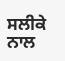ਸਲੀਕੇ ਨਾਲ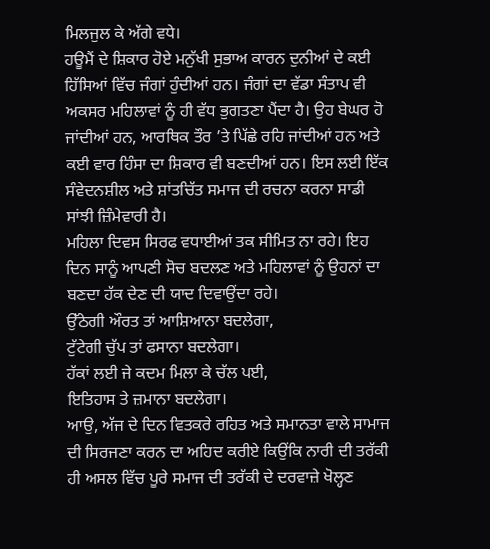ਮਿਲਜੁਲ ਕੇ ਅੱਗੇ ਵਧੇ।
ਹਊਮੈਂ ਦੇ ਸ਼ਿਕਾਰ ਹੋਏ ਮਨੁੱਖੀ ਸੁਭਾਅ ਕਾਰਨ ਦੁਨੀਆਂ ਦੇ ਕਈ ਹਿੱਸਿਆਂ ਵਿੱਚ ਜੰਗਾਂ ਹੁੰਦੀਆਂ ਹਨ। ਜੰਗਾਂ ਦਾ ਵੱਡਾ ਸੰਤਾਪ ਵੀ ਅਕਸਰ ਮਹਿਲਾਵਾਂ ਨੂੰ ਹੀ ਵੱਧ ਭੁਗਤਣਾ ਪੈਂਦਾ ਹੈ। ਉਹ ਬੇਘਰ ਹੋ ਜਾਂਦੀਆਂ ਹਨ, ਆਰਥਿਕ ਤੌਰ ’ਤੇ ਪਿੱਛੇ ਰਹਿ ਜਾਂਦੀਆਂ ਹਨ ਅਤੇ ਕਈ ਵਾਰ ਹਿੰਸਾ ਦਾ ਸ਼ਿਕਾਰ ਵੀ ਬਣਦੀਆਂ ਹਨ। ਇਸ ਲਈ ਇੱਕ ਸੰਵੇਦਨਸ਼ੀਲ ਅਤੇ ਸ਼ਾਂਤਚਿੱਤ ਸਮਾਜ ਦੀ ਰਚਨਾ ਕਰਨਾ ਸਾਡੀ ਸਾਂਝੀ ਜ਼ਿੰਮੇਵਾਰੀ ਹੈ।
ਮਹਿਲਾ ਦਿਵਸ ਸਿਰਫ ਵਧਾਈਆਂ ਤਕ ਸੀਮਿਤ ਨਾ ਰਹੇ। ਇਹ ਦਿਨ ਸਾਨੂੰ ਆਪਣੀ ਸੋਚ ਬਦਲਣ ਅਤੇ ਮਹਿਲਾਵਾਂ ਨੂੰ ਉਹਨਾਂ ਦਾ ਬਣਦਾ ਹੱਕ ਦੇਣ ਦੀ ਯਾਦ ਦਿਵਾਉਂਦਾ ਰਹੇ।
ਉੱਠੇਗੀ ਔਰਤ ਤਾਂ ਆਸ਼ਿਆਨਾ ਬਦਲੇਗਾ,
ਟੁੱਟੇਗੀ ਚੁੱਪ ਤਾਂ ਫਸਾਨਾ ਬਦਲੇਗਾ।
ਹੱਕਾਂ ਲਈ ਜੇ ਕਦਮ ਮਿਲਾ ਕੇ ਚੱਲ ਪਈ,
ਇਤਿਹਾਸ ਤੇ ਜ਼ਮਾਨਾ ਬਦਲੇਗਾ।
ਆਉ, ਅੱਜ ਦੇ ਦਿਨ ਵਿਤਕਰੇ ਰਹਿਤ ਅਤੇ ਸਮਾਨਤਾ ਵਾਲੇ ਸਾਮਾਜ ਦੀ ਸਿਰਜਣਾ ਕਰਨ ਦਾ ਅਹਿਦ ਕਰੀਏ ਕਿਉਂਕਿ ਨਾਰੀ ਦੀ ਤਰੱਕੀ ਹੀ ਅਸਲ ਵਿੱਚ ਪੂਰੇ ਸਮਾਜ ਦੀ ਤਰੱਕੀ ਦੇ ਦਰਵਾਜ਼ੇ ਖੋਲ੍ਹਣ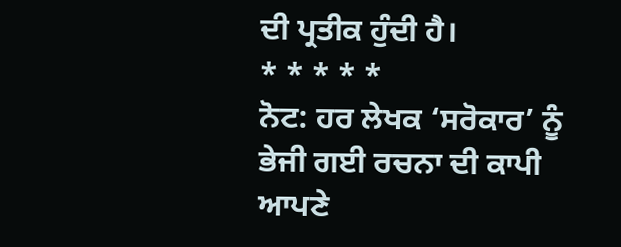ਦੀ ਪ੍ਰਤੀਕ ਹੁੰਦੀ ਹੈ।
* * * * *
ਨੋਟ: ਹਰ ਲੇਖਕ ‘ਸਰੋਕਾਰ’ ਨੂੰ ਭੇਜੀ ਗਈ ਰਚਨਾ ਦੀ ਕਾਪੀ ਆਪਣੇ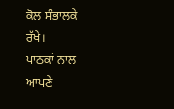ਕੋਲ ਸੰਭਾਲਕੇ ਰੱਖੇ।
ਪਾਠਕਾਂ ਨਾਲ ਆਪਣੇ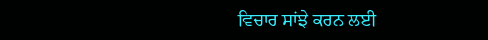ਵਿਚਾਰ ਸਾਂਝੇ ਕਰਨ ਲਈ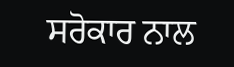ਸਰੋਕਾਰ ਨਾਲ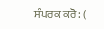ਸੰਪਰਕ ਕਰੋ: (